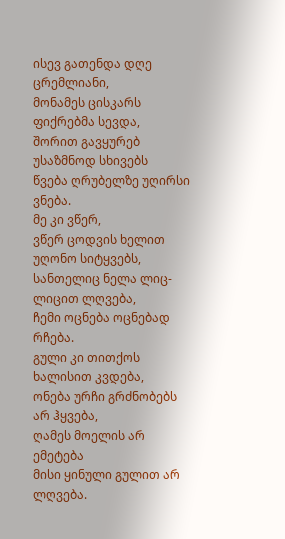ისევ გათენდა დღე ცრემლიანი,
მონამეს ცისკარს ფიქრებმა სევდა,
შორით გავყურებ უსაზმნოდ სხივებს
წვება ღრუბელზე უღირსი ვნება.
მე კი ვწერ,
ვწერ ცოდვის ხელით უღონო სიტყვებს,
სანთელიც ნელა ლიც-ლიცით ლღვება,
ჩემი ოცნება ოცნებად რჩება.
გული კი თითქოს ხალისით კვდება,
ონება ურჩი გრძნობებს არ ჰყვება,
ღამეს მოელის არ ემეტება
მისი ყინული გულით არ ლღვება.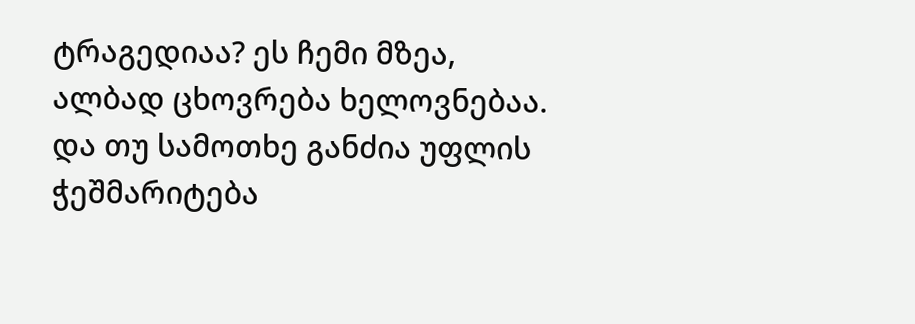ტრაგედიაა? ეს ჩემი მზეა,
ალბად ცხოვრება ხელოვნებაა.
და თუ სამოთხე განძია უფლის
ჭეშმარიტება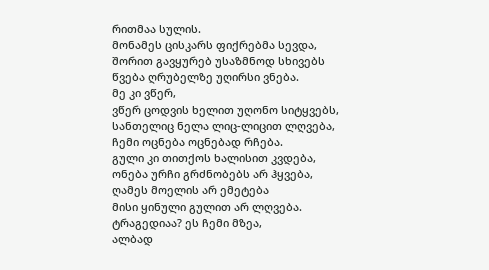რითმაა სულის.
მონამეს ცისკარს ფიქრებმა სევდა,
შორით გავყურებ უსაზმნოდ სხივებს
წვება ღრუბელზე უღირსი ვნება.
მე კი ვწერ,
ვწერ ცოდვის ხელით უღონო სიტყვებს,
სანთელიც ნელა ლიც-ლიცით ლღვება,
ჩემი ოცნება ოცნებად რჩება.
გული კი თითქოს ხალისით კვდება,
ონება ურჩი გრძნობებს არ ჰყვება,
ღამეს მოელის არ ემეტება
მისი ყინული გულით არ ლღვება.
ტრაგედიაა? ეს ჩემი მზეა,
ალბად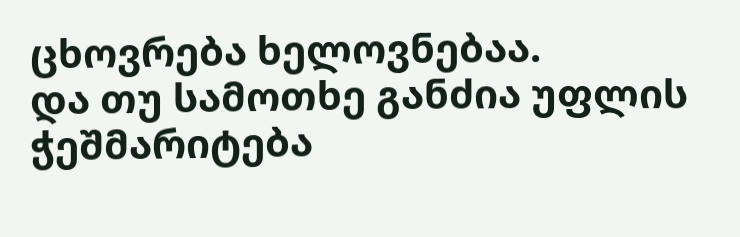ცხოვრება ხელოვნებაა.
და თუ სამოთხე განძია უფლის
ჭეშმარიტება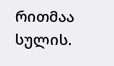რითმაა სულის.